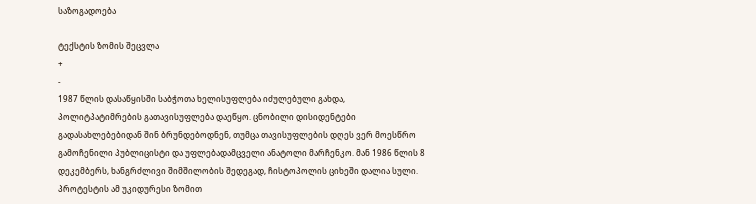საზოგადოება

ტექსტის ზომის შეცვლა
+
-
1987 წლის დასაწყისში საბჭოთა ხელისუფლება იძულებული გახდა, პოლიტპატიმრების გათავისუფლება დაეწყო. ცნობილი დისიდენტები გადასახლებებიდან შინ ბრუნდებოდნენ, თუმცა თავისუფლების დღეს ვერ მოესწრო გამოჩენილი პუბლიცისტი და უფლებადამცველი ანატოლი მარჩენკო. მან 1986 წლის 8 დეკემბერს, ხანგრძლივი შიმშილობის შედეგად, ჩისტოპოლის ციხეში დალია სული. პროტესტის ამ უკიდურესი ზომით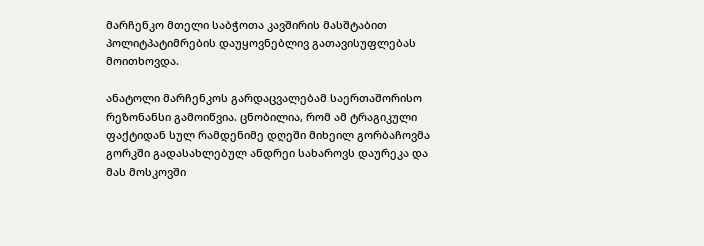მარჩენკო მთელი საბჭოთა კავშირის მასშტაბით პოლიტპატიმრების დაუყოვნებლივ გათავისუფლებას მოითხოვდა.

ანატოლი მარჩენკოს გარდაცვალებამ საერთაშორისო რეზონანსი გამოიწვია. ცნობილია, რომ ამ ტრაგიკული ფაქტიდან სულ რამდენიმე დღეში მიხეილ გორბაჩოვმა გორკში გადასახლებულ ანდრეი სახაროვს დაურეკა და მას მოსკოვში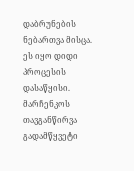დაბრუნების ნებართვა მისცა. ეს იყო დიდი პროცესის დასაწყისი. მარჩენკოს თავგანწირვა გადამწყვეტი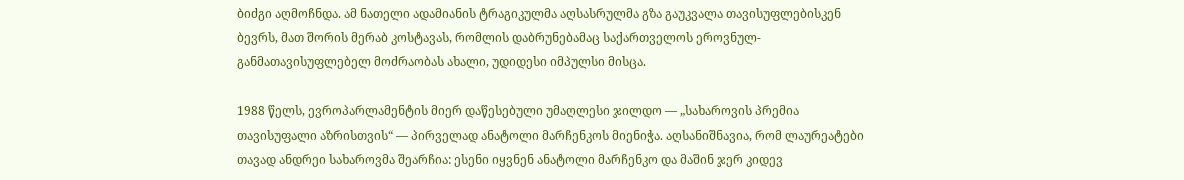ბიძგი აღმოჩნდა. ამ ნათელი ადამიანის ტრაგიკულმა აღსასრულმა გზა გაუკვალა თავისუფლებისკენ ბევრს, მათ შორის მერაბ კოსტავას, რომლის დაბრუნებამაც საქართველოს ეროვნულ-განმათავისუფლებელ მოძრაობას ახალი, უდიდესი იმპულსი მისცა.

1988 წელს, ევროპარლამენტის მიერ დაწესებული უმაღლესი ჯილდო — „სახაროვის პრემია თავისუფალი აზრისთვის“ — პირველად ანატოლი მარჩენკოს მიენიჭა. აღსანიშნავია, რომ ლაურეატები თავად ანდრეი სახაროვმა შეარჩია: ესენი იყვნენ ანატოლი მარჩენკო და მაშინ ჯერ კიდევ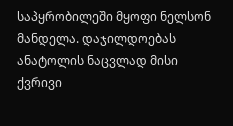საპყრობილეში მყოფი ნელსონ მანდელა. დაჯილდოებას ანატოლის ნაცვლად მისი ქვრივი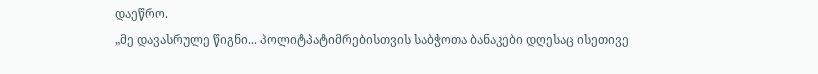დაეწრო.
„მე დავასრულე წიგნი... პოლიტპატიმრებისთვის საბჭოთა ბანაკები დღესაც ისეთივე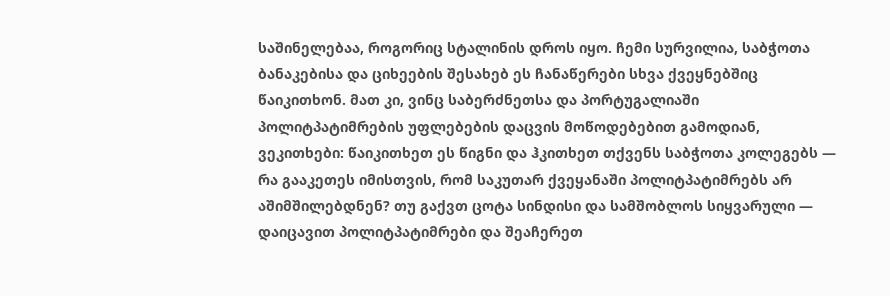საშინელებაა, როგორიც სტალინის დროს იყო. ჩემი სურვილია, საბჭოთა ბანაკებისა და ციხეების შესახებ ეს ჩანაწერები სხვა ქვეყნებშიც წაიკითხონ. მათ კი, ვინც საბერძნეთსა და პორტუგალიაში პოლიტპატიმრების უფლებების დაცვის მოწოდებებით გამოდიან, ვეკითხები: წაიკითხეთ ეს წიგნი და ჰკითხეთ თქვენს საბჭოთა კოლეგებს — რა გააკეთეს იმისთვის, რომ საკუთარ ქვეყანაში პოლიტპატიმრებს არ აშიმშილებდნენ? თუ გაქვთ ცოტა სინდისი და სამშობლოს სიყვარული — დაიცავით პოლიტპატიმრები და შეაჩერეთ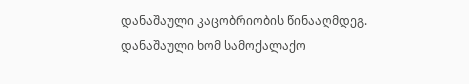დანაშაული კაცობრიობის წინააღმდეგ. დანაშაული ხომ სამოქალაქო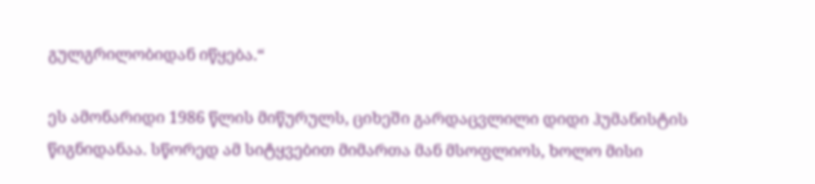გულგრილობიდან იწყება.“

ეს ამონარიდი 1986 წლის მიწურულს, ციხეში გარდაცვლილი დიდი ჰუმანისტის წიგნიდანაა. სწორედ ამ სიტყვებით მიმართა მან მსოფლიოს, ხოლო მისი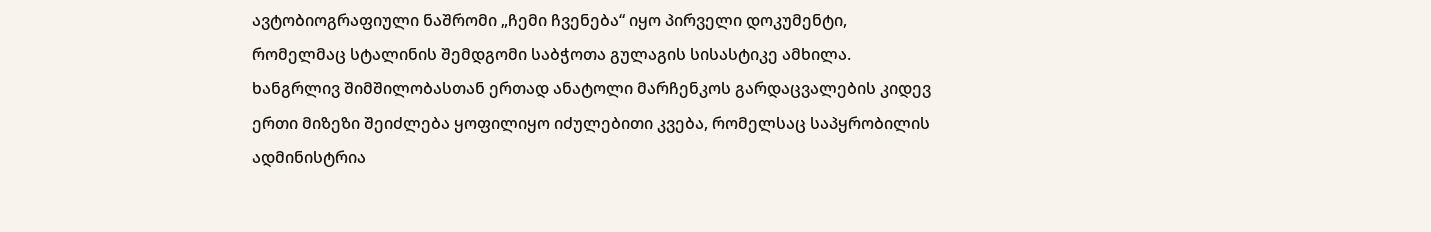ავტობიოგრაფიული ნაშრომი „ჩემი ჩვენება“ იყო პირველი დოკუმენტი, რომელმაც სტალინის შემდგომი საბჭოთა გულაგის სისასტიკე ამხილა.
ხანგრლივ შიმშილობასთან ერთად ანატოლი მარჩენკოს გარდაცვალების კიდევ ერთი მიზეზი შეიძლება ყოფილიყო იძულებითი კვება, რომელსაც საპყრობილის ადმინისტრია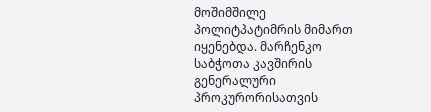მოშიმშილე პოლიტპატიმრის მიმართ იყენებდა. მარჩენკო საბჭოთა კავშირის გენერალური პროკურორისათვის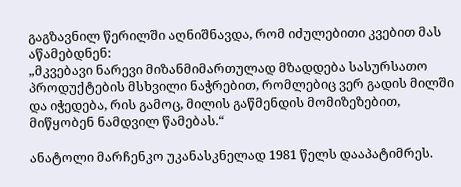გაგზავნილ წერილში აღნიშნავდა, რომ იძულებითი კვებით მას აწამებდნენ:
„მკვებავი ნარევი მიზანმიმართულად მზადდება სასურსათო პროდუქტების მსხვილი ნაჭრებით, რომლებიც ვერ გადის მილში და იჭედება, რის გამოც, მილის გაწმენდის მომიზეზებით, მიწყობენ ნამდვილ წამებას.“

ანატოლი მარჩენკო უკანასკნელად 1981 წელს დააპატიმრეს.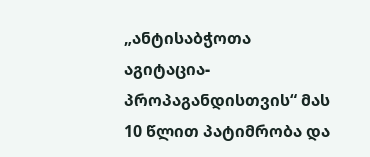„ანტისაბჭოთა აგიტაცია-პროპაგანდისთვის“ მას 10 წლით პატიმრობა და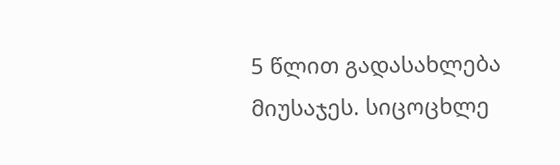5 წლით გადასახლება მიუსაჯეს. სიცოცხლე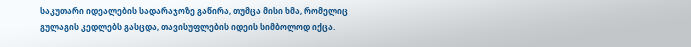საკუთარი იდეალების სადარაჯოზე გაწირა, თუმცა მისი ხმა, რომელიც გულაგის კედლებს გასცდა, თავისუფლების იდეის სიმბოლოდ იქცა.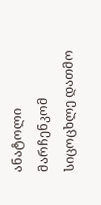ანატოლი მარჩენკომ სიცოცხლე დათმო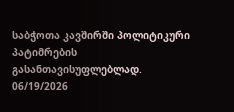საბჭოთა კავშირში პოლიტიკური პატიმრების გასანთავისუფლებლად.
06/19/2026